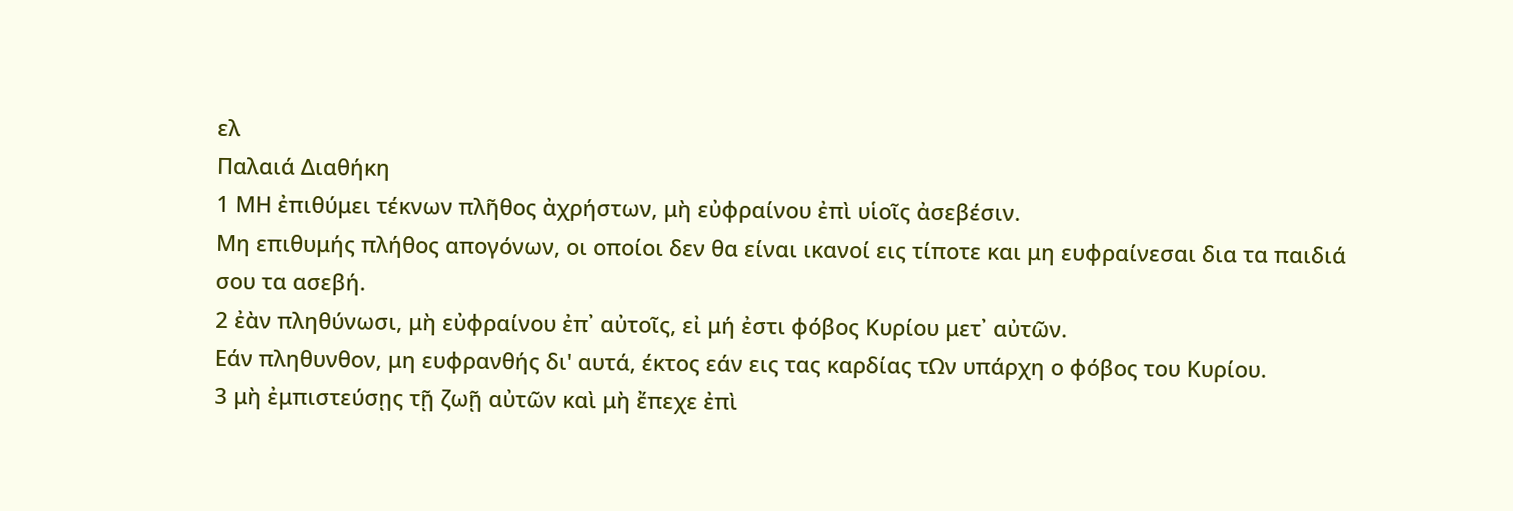ελ
Παλαιά Διαθήκη
1 ΜΗ ἐπιθύμει τέκνων πλῆθος ἀχρήστων, μὴ εὐφραίνου ἐπὶ υἱοῖς ἀσεβέσιν.
Μη επιθυμής πλήθος απογόνων, οι οποίοι δεν θα είναι ικανοί εις τίποτε και μη ευφραίνεσαι δια τα παιδιά σου τα ασεβή.
2 ἐὰν πληθύνωσι, μὴ εὐφραίνου ἐπ᾿ αὐτοῖς, εἰ μή ἐστι φόβος Κυρίου μετ᾿ αὐτῶν.
Εάν πληθυνθον, μη ευφρανθής δι' αυτά, έκτος εάν εις τας καρδίας τΩν υπάρχη ο φόβος του Κυρίου.
3 μὴ ἐμπιστεύσῃς τῇ ζωῇ αὐτῶν καὶ μὴ ἔπεχε ἐπὶ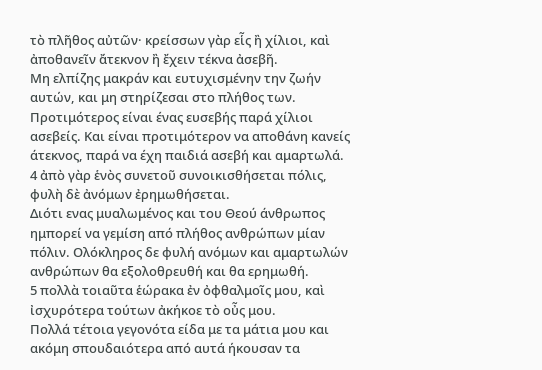τὸ πλῆθος αὐτῶν· κρείσσων γὰρ εἷς ἢ χίλιοι, καὶ ἀποθανεῖν ἄτεκνον ἢ ἔχειν τέκνα ἀσεβῆ.
Μη ελπίζης μακράν και ευτυχισμένην την ζωήν αυτών, και μη στηρίζεσαι στο πλήθος των. Προτιμότερος είναι ένας ευσεβής παρά χίλιοι ασεβείς. Και είναι προτιμότερον να αποθάνη κανείς άτεκνος, παρά να έχη παιδιά ασεβή και αμαρτωλά.
4 ἀπὸ γὰρ ἑνὸς συνετοῦ συνοικισθήσεται πόλις, φυλὴ δὲ ἀνόμων ἐρημωθήσεται.
Διότι ενας μυαλωμένος και του Θεού άνθρωπος ημπορεί να γεμίση από πλήθος ανθρώπων μίαν πόλιν. Ολόκληρος δε φυλή ανόμων και αμαρτωλών ανθρώπων θα εξολοθρευθή και θα ερημωθή.
5 πολλὰ τοιαῦτα ἑώρακα ἐν ὀφθαλμοῖς μου, καὶ ἰσχυρότερα τούτων ἀκήκοε τὸ οὖς μου.
Πολλά τέτοια γεγονότα είδα με τα μάτια μου και ακόμη σπουδαιότερα από αυτά ήκουσαν τα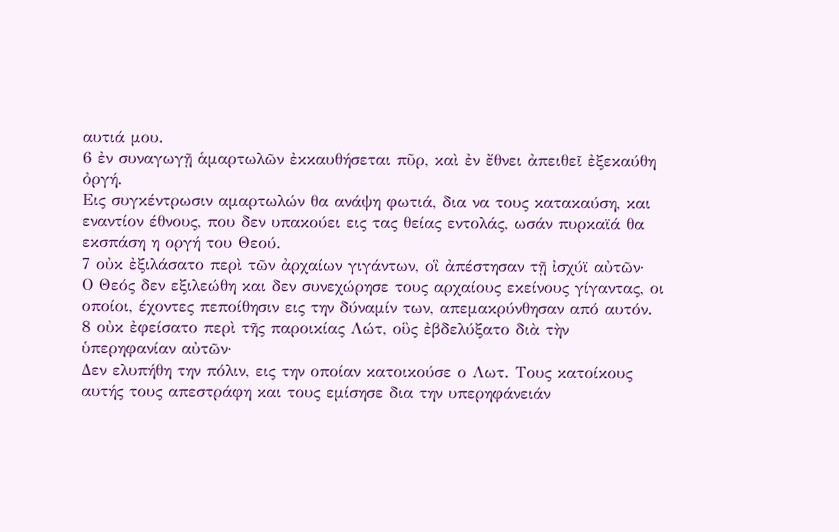αυτιά μου.
6 ἐν συναγωγῇ ἁμαρτωλῶν ἐκκαυθήσεται πῦρ, καὶ ἐν ἔθνει ἀπειθεῖ ἐξεκαύθη ὀργή.
Εις συγκέντρωσιν αμαρτωλών θα ανάψη φωτιά, δια να τους κατακαύση, και εναντίον έθνους, που δεν υπακούει εις τας θείας εντολάς, ωσάν πυρκαϊά θα εκσπάση η οργή του Θεού.
7 οὐκ ἐξιλάσατο περὶ τῶν ἀρχαίων γιγάντων, οἳ ἀπέστησαν τῇ ἰσχύϊ αὐτῶν·
Ο Θεός δεν εξιλεώθη και δεν συνεχώρησε τους αρχαίους εκείνους γίγαντας, οι οποίοι, έχοντες πεποίθησιν εις την δύναμίν των, απεμακρύνθησαν από αυτόν.
8 οὐκ ἐφείσατο περὶ τῆς παροικίας Λώτ, οὓς ἐβδελύξατο διὰ τὴν ὑπερηφανίαν αὐτῶν·
Δεν ελυπήθη την πόλιν, εις την οποίαν κατοικούσε ο Λωτ. Τους κατοίκους αυτής τους απεστράφη και τους εμίσησε δια την υπερηφάνειάν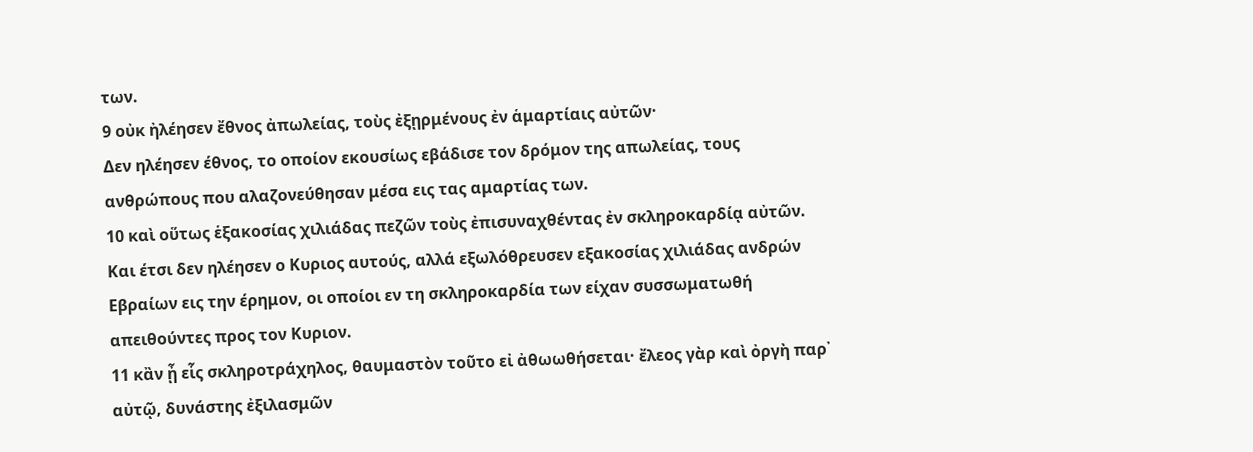των.
9 οὐκ ἠλέησεν ἔθνος ἀπωλείας, τοὺς ἐξῃρμένους ἐν ἁμαρτίαις αὐτῶν·
Δεν ηλέησεν έθνος, το οποίον εκουσίως εβάδισε τον δρόμον της απωλείας, τους ανθρώπους που αλαζονεύθησαν μέσα εις τας αμαρτίας των.
10 καὶ οὕτως ἑξακοσίας χιλιάδας πεζῶν τοὺς ἐπισυναχθέντας ἐν σκληροκαρδίᾳ αὐτῶν.
Και έτσι δεν ηλέησεν ο Κυριος αυτούς, αλλά εξωλόθρευσεν εξακοσίας χιλιάδας ανδρών Εβραίων εις την έρημον, οι οποίοι εν τη σκληροκαρδία των είχαν συσσωματωθή απειθούντες προς τον Κυριον.
11 κἂν ᾖ εἷς σκληροτράχηλος, θαυμαστὸν τοῦτο εἰ ἀθωωθήσεται· ἔλεος γὰρ καὶ ὀργὴ παρ᾿ αὐτῷ, δυνάστης ἐξιλασμῶν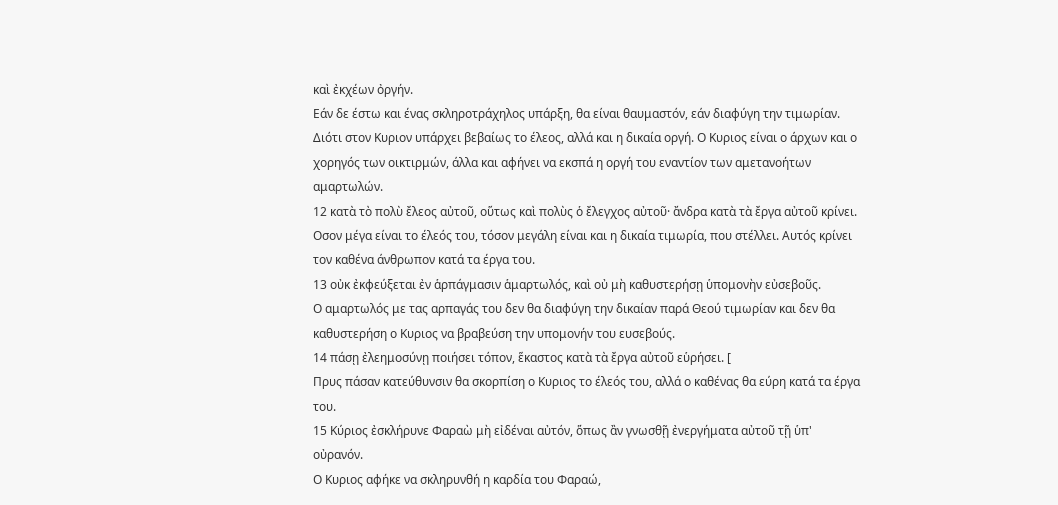καὶ ἐκχέων ὀργήν.
Εάν δε έστω και ένας σκληροτράχηλος υπάρξη, θα είναι θαυμαστόν, εάν διαφύγη την τιμωρίαν. Διότι στον Κυριον υπάρχει βεβαίως το έλεος, αλλά και η δικαία οργή. Ο Κυριος είναι ο άρχων και ο χορηγός των οικτιρμών, άλλα και αφήνει να εκσπά η οργή του εναντίον των αμετανοήτων αμαρτωλών.
12 κατὰ τὸ πολὺ ἔλεος αὐτοῦ, οὕτως καὶ πολὺς ὁ ἔλεγχος αὐτοῦ· ἄνδρα κατὰ τὰ ἔργα αὐτοῦ κρίνει.
Οσον μέγα είναι το έλεός του, τόσον μεγάλη είναι και η δικαία τιμωρία, που στέλλει. Αυτός κρίνει τον καθένα άνθρωπον κατά τα έργα του.
13 οὐκ ἐκφεύξεται ἐν ἁρπάγμασιν ἁμαρτωλός, καὶ οὐ μὴ καθυστερήσῃ ὑπομονὴν εὐσεβοῦς.
Ο αμαρτωλός με τας αρπαγάς του δεν θα διαφύγη την δικαίαν παρά Θεού τιμωρίαν και δεν θα καθυστερήση ο Κυριος να βραβεύση την υπομονήν του ευσεβούς.
14 πάσῃ ἐλεημοσύνῃ ποιήσει τόπον, ἕκαστος κατὰ τὰ ἔργα αὐτοῦ εὑρήσει. [
Πρυς πάσαν κατεύθυνσιν θα σκορπίση ο Κυριος το έλεός του, αλλά ο καθένας θα εύρη κατά τα έργα του.
15 Κύριος ἐσκλήρυνε Φαραὼ μὴ εἰδέναι αὐτόν, ὅπως ἂν γνωσθῇ ἐνεργήματα αὐτοῦ τῇ ὑπ' οὐρανόν.
Ο Κυριος αφήκε να σκληρυνθή η καρδία του Φαραώ,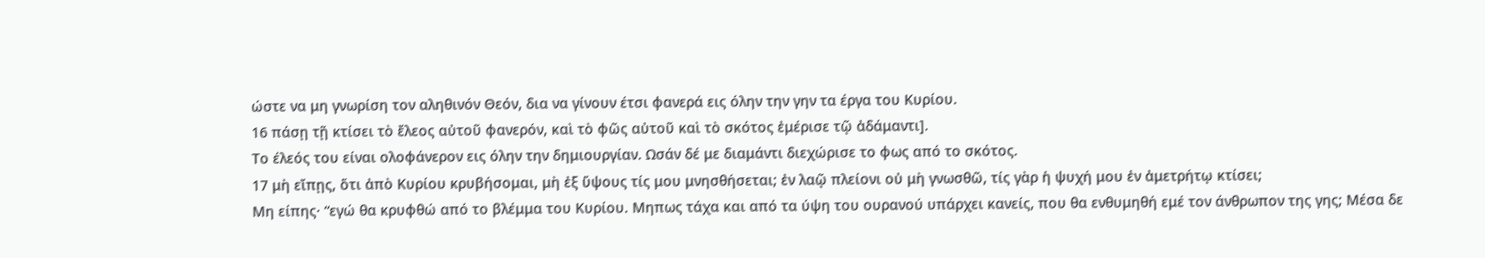ώστε να μη γνωρίση τον αληθινόν Θεόν, δια να γίνουν έτσι φανερά εις όλην την γην τα έργα του Κυρίου.
16 πάσῃ τῇ κτίσει τὸ ἔλεος αὐτοῦ φανερόν, καὶ τὸ φῶς αὐτοῦ καὶ τὸ σκότος ἐμέρισε τῷ ἀδάμαντι].
Το έλεός του είναι ολοφάνερον εις όλην την δημιουργίαν. Ωσάν δέ με διαμάντι διεχώρισε το φως από το σκότος.
17 μὴ εἴπῃς, ὅτι ἀπὸ Κυρίου κρυβήσομαι, μὴ ἐξ ὕψους τίς μου μνησθήσεται; ἐν λαῷ πλείονι οὐ μὴ γνωσθῶ, τίς γὰρ ἡ ψυχή μου ἐν ἀμετρήτῳ κτίσει;
Μη είπης· “εγώ θα κρυφθώ από το βλέμμα του Κυρίου. Μηπως τάχα και από τα ύψη του ουρανού υπάρχει κανείς, που θα ενθυμηθή εμέ τον άνθρωπον της γης; Μέσα δε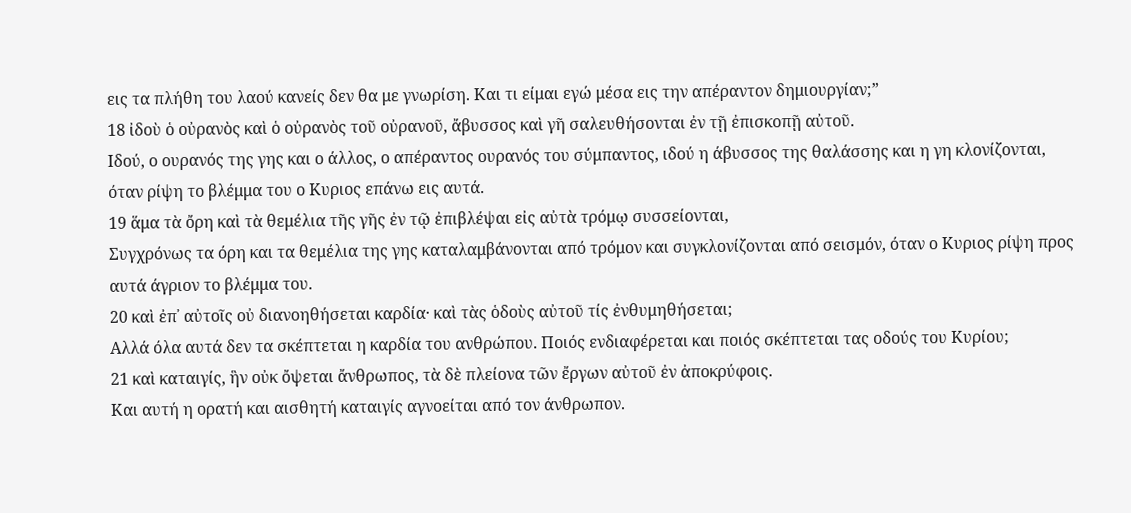εις τα πλήθη του λαού κανείς δεν θα με γνωρίση. Και τι είμαι εγώ μέσα εις την απέραντον δημιουργίαν;”
18 ἰδοὺ ὁ οὐρανὸς καὶ ὁ οὐρανὸς τοῦ οὐρανοῦ, ἄβυσσος καὶ γῆ σαλευθήσονται ἐν τῇ ἐπισκοπῇ αὐτοῦ.
Ιδού, ο ουρανός της γης και ο άλλος, ο απέραντος ουρανός του σύμπαντος, ιδού η άβυσσος της θαλάσσης και η γη κλονίζονται, όταν ρίψη το βλέμμα του ο Κυριος επάνω εις αυτά.
19 ἅμα τὰ ὄρη καὶ τὰ θεμέλια τῆς γῆς ἐν τῷ ἐπιβλέψαι εἰς αὐτὰ τρόμῳ συσσείονται,
Συγχρόνως τα όρη και τα θεμέλια της γης καταλαμβάνονται από τρόμον και συγκλονίζονται από σεισμόν, όταν ο Κυριος ρίψη προς αυτά άγριον το βλέμμα του.
20 καὶ ἐπ᾿ αὐτοῖς οὐ διανοηθήσεται καρδία· καὶ τὰς ὁδοὺς αὐτοῦ τίς ἐνθυμηθήσεται;
Αλλά όλα αυτά δεν τα σκέπτεται η καρδία του ανθρώπου. Ποιός ενδιαφέρεται και ποιός σκέπτεται τας οδούς του Κυρίου;
21 καὶ καταιγίς, ἣν οὐκ ὄψεται ἄνθρωπος, τὰ δὲ πλείονα τῶν ἔργων αὐτοῦ ἐν ἀποκρύφοις.
Και αυτή η ορατή και αισθητή καταιγίς αγνοείται από τον άνθρωπον.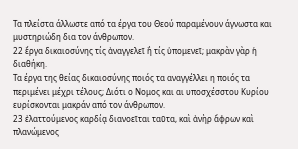Τα πλείστα άλλωστε από τα έργα του Θεού παραμένουν άγνωστα και μυστηριώδη δια τον άνθρωπον.
22 ἔργα δικαιοσύνης τίς ἀναγγελεῖ ἢ τίς ὑπομενεῖ; μακρὰν γὰρ ἡ διαθήκη.
Τα έργα της θείας δικαιοσύνης ποιός τα αναγγέλλει η ποιός τα περιμένει μέχρι τέλους; Διότι ο Νομος και αι υποσχέσστου Κυρίου ευρίσκονται μακράν από τον άνθρωπον.
23 ἐλαττούμενος καρδίᾳ διανοεῖται ταῦτα, καὶ ἀνὴρ ἄφρων καὶ πλανώμενος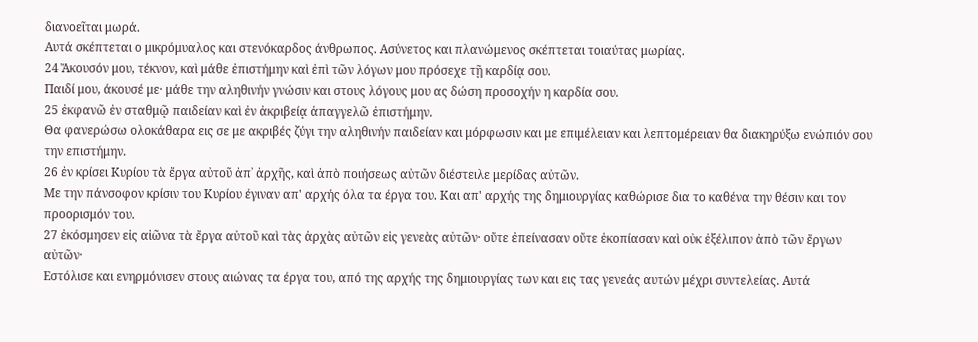διανοεῖται μωρά.
Αυτά σκέπτεται ο μικρόμυαλος και στενόκαρδος άνθρωπος. Ασύνετος και πλανώμενος σκέπτεται τοιαύτας μωρίας.
24 Ἄκουσόν μου, τέκνον, καὶ μάθε ἐπιστήμην καὶ ἐπὶ τῶν λόγων μου πρόσεχε τῇ καρδίᾳ σου.
Παιδί μου, άκουσέ με· μάθε την αληθινήν γνώσιν και στους λόγους μου ας δώση προσοχήν η καρδία σου.
25 ἐκφανῶ ἐν σταθμῷ παιδείαν καὶ ἐν ἀκριβείᾳ ἀπαγγελῶ ἐπιστήμην.
Θα φανερώσω ολοκάθαρα εις σε με ακριβές ζύγι την αληθινήν παιδείαν και μόρφωσιν και με επιμέλειαν και λεπτομέρειαν θα διακηρύξω ενώπιόν σου την επιστήμην.
26 ἐν κρίσει Κυρίου τὰ ἔργα αὐτοῦ ἀπ᾿ ἀρχῆς, καὶ ἀπὸ ποιήσεως αὐτῶν διέστειλε μερίδας αὐτῶν.
Με την πάνσοφον κρίσιν του Κυρίου έγιναν απ' αρχής όλα τα έργα του. Και απ' αρχής της δημιουργίας καθώρισε δια το καθένα την θέσιν και τον προορισμόν του.
27 ἐκόσμησεν εἰς αἰῶνα τὰ ἔργα αὐτοῦ καὶ τὰς ἀρχὰς αὐτῶν εἰς γενεὰς αὐτῶν· οὔτε ἐπείνασαν οὔτε ἐκοπίασαν καὶ οὐκ ἐξέλιπον ἀπὸ τῶν ἔργων αὐτῶν·
Εστόλισε και ενηρμόνισεν στους αιώνας τα έργα του, από της αρχής της δημιουργίας των και εις τας γενεάς αυτών μέχρι συντελείας. Αυτά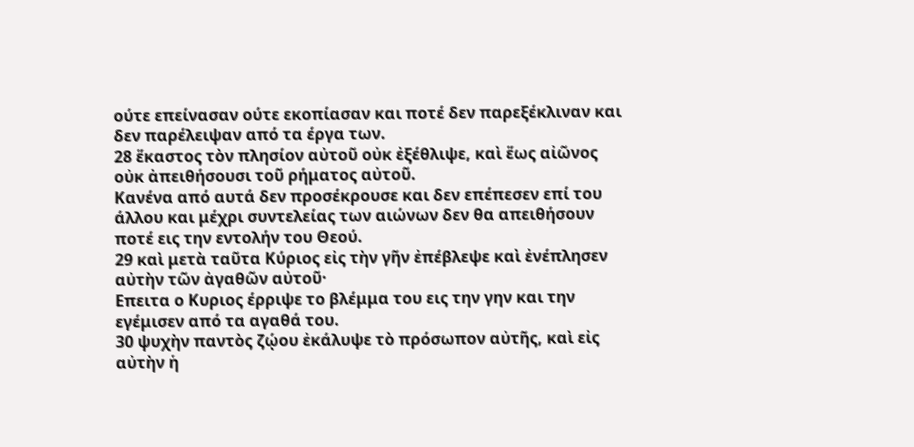ούτε επείνασαν ούτε εκοπίασαν και ποτέ δεν παρεξέκλιναν και δεν παρέλειψαν από τα έργα των.
28 ἕκαστος τὸν πλησίον αὐτοῦ οὐκ ἐξέθλιψε, καὶ ἕως αἰῶνος οὐκ ἀπειθήσουσι τοῦ ρήματος αὐτοῦ.
Κανένα από αυτά δεν προσέκρουσε και δεν επέπεσεν επί του άλλου και μέχρι συντελείας των αιώνων δεν θα απειθήσουν ποτέ εις την εντολήν του Θεού.
29 καὶ μετὰ ταῦτα Κύριος εἰς τὴν γῆν ἐπέβλεψε καὶ ἐνέπλησεν αὐτὴν τῶν ἀγαθῶν αὐτοῦ·
Επειτα ο Κυριος έρριψε το βλέμμα του εις την γην και την εγέμισεν από τα αγαθά του.
30 ψυχὴν παντὸς ζῴου ἐκάλυψε τὸ πρόσωπον αὐτῆς, καὶ εἰς αὐτὴν ἡ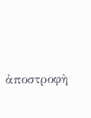ἀποστροφὴ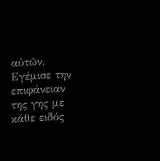αὐτῶν.
Εγέμισε την επιφάνειαν της γης με κάθε ειδός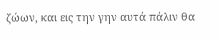ζώων, και εις την γην αυτά πάλιν θα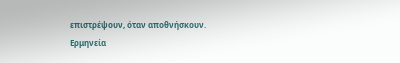επιστρέψουν, όταν αποθνήσκουν.
Ερμηνεία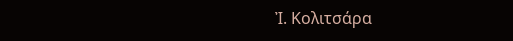Ἰ. Κολιτσάρα